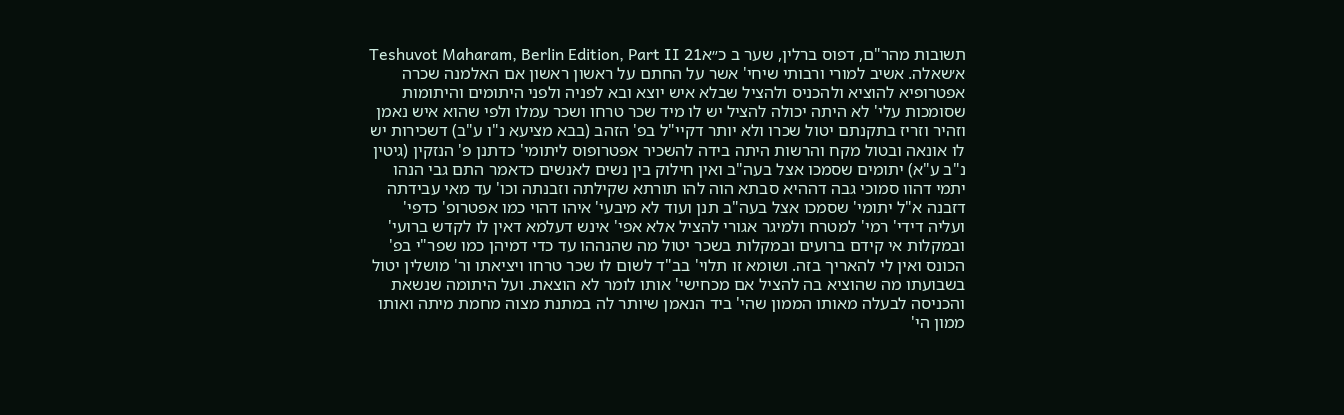תשובות מהר"ם, דפוס ברלין, שער ב כ״אTeshuvot Maharam, Berlin Edition, Part II 21
א׳שאלה. אשיב למורי ורבותי שיחי' אשר על החתם על ראשון ראשון אם האלמנה שכרה אפטרופיא להוציא ולהכניס ולהציל שבלא איש יוצא ובא לפניה ולפני היתומים והיתומות שסומכות עלי' לא היתה יכולה להציל יש לו מיד שכר טרחו ושכר עמלו ולפי שהוא איש נאמן וזהיר וזריז בתקנתם יטול שכרו ולא יותר דקיי"ל בפ' הזהב (בבא מציעא נ"ו ע"ב) דשכירות יש לו אונאה ובטול מקח והרשות היתה בידה להשכיר אפטרופוס ליתומי' כדתנן פ' הנזקין (גיטין נ"ב ע"א) יתומים שסמכו אצל בעה"ב ואין חילוק בין נשים לאנשים כדאמר התם גבי הנהו יתמי דהוו סמוכי גבה דההיא סבתא הוה להו תורתא שקילתה וזבנתה וכו' עד מאי עבידתה דזבנה א"ל יתומי' שסמכו אצל בעה"ב תנן ועוד לא מיבעי' איהו דהוי כמו אפטרופ' כדפי' ועליה דידי' רמי' למטרח ולמיגר אגורי להציל אלא אפי' אינש דעלמא דאין לו לקדש ברועי' ובמקלות אי קידם ברועים ובמקלות בשכר יטול מה שהנההו עד כדי דמיהן כמו שפר"י בפ' הכונס ואין לי להאריך בזה. ושומא זו תלוי' בב"ד לשום לו שכר טרחו ויציאתו ור' מושלין יטול בשבועתו מה שהוציא בה להציל אם מכחישי' אותו לומר לא הוצאת. ועל היתומה שנשאת והכניסה לבעלה מאותו הממון שהי' ביד הנאמן שיותר לה במתנת מצוה מחמת מיתה ואותו ממון הי'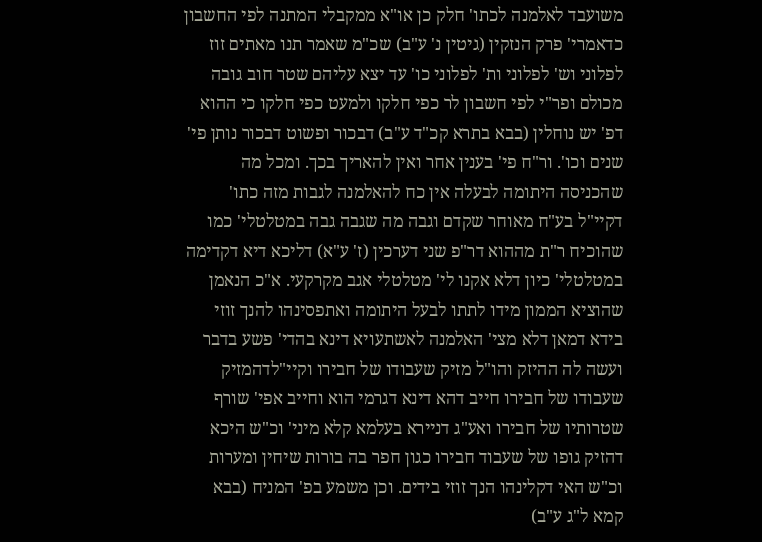משועבד לאלמנה לכתו' חלק כן או"א ממקבלי המתנה לפי החשבון כדאמרי' פרק הנזקין (גיטין נ' ע"ב) שכ"מ שאמר תנו מאתים זוז לפלוני וש' לפלוני ות' לפלוני כו' עד יצא עליהם שטר חוב גובה מכולם ופר"י לפי חשבון לר כפי חלקו ולמעט כפי חלקו כי ההוא דפ' יש נוחלין (בבא בתרא קכ"ד ע"ב) דבכור ופשוט דבכור נותן פי' שנים וכו'. ור"ח פי' בענין אחר ואין להאריך בכך. ומכל מה שהכניסה היתומה לבעלה אין כח להאלמנה לגבות מזה כתו' דקיי"ל בע"ח מאוחר שקדם וגבה מה שגבה גבה במטלטלי' כמו שהוכיח ר"ת מההוא דר"פ שני דערכין (ז' ע"א) דליכא דיא דקדימה במטלטלי' כיון דלא אקנו לי' מטלטלי אגב מקרקעי. א"כ הנאמן שהוציא הממון מידו לתתו לבעל היתומה ואתפסינהו להנך זוזי בידא דמאן דלא מצי' האלמנה לאשתעויא דינא בהדי' פשע בדבר ועשה לה ההיזק והו"ל מזיק שעבודו של חבירו וקיי"לדהמזיק שעבודו של חבירו חייב דהא דינא דגרמי הוא וחייב אפי' שורף שטרותיו של חבירו ואע"ג דניירא בעלמא קלא מיני' וכ"ש היכא דהזיק גופו של שעבוד חבירו כגון חפר בה בורות שיחין ומערות וכ"ש האי דקלינהו הנך זוזי בידים. וכן משמע בפ' המניח (בבא קמא ל"ג ע"ב)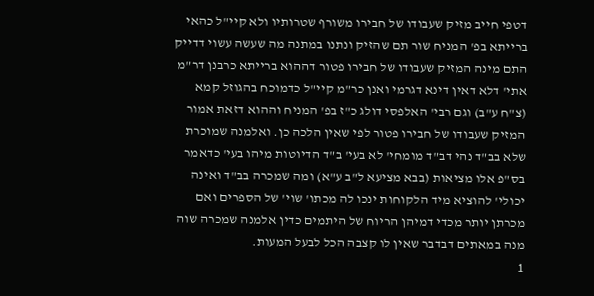דטפי חייב מזיק שעבודו של חבירו משורף שטרותיו ולא קיי"ל כהאי ברייתא בפ' המניח שור תם שהזיק ונתנו במתנה מה שעשה עשוי דדייק התם מינה המזיק שעבודו של חבירו פטור דההוא ברייתא כרבנן דר"מ אתי' דלא דאין דינא דגרמי ואנן כר"מ קיי"ל כדמוכח בהגוזל קמא (צ"ח ע"ב) וגם רבי' האלפסי דולג כ"ז בפ' המניח וההוא דזאת אמור המזיק שעבודו של חבירו פטור לפי שאין הלכה כן. ואלמנה שמוכרת שלא בב"ד נהי דב"ד מומחי' לא בעי' ב"ד הדיוטות מיהו בעי' כדאמר בס"פ אלו מציאות (בבא מציעא ל"ב ע"א) ומה שמכרה בב"ד ואינה יכולי' להוציא מיד הלקוחות ינכו לה מכתו' שוי' של הספרים ואם מכרתן יותר מכדי דמיהן הריוח של היתמים כדין אלמנה שמכרה שוה מנה במאתים דבדבר שאין לו קצבה הכל לבעל המעות.
1